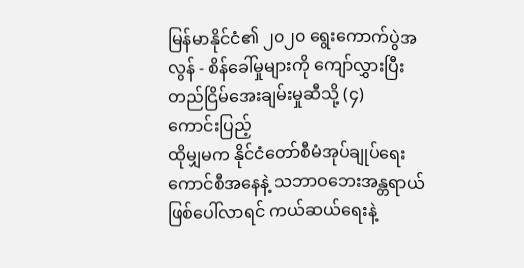မြန်မာနိုင်ငံ၏ ၂၀၂၀ ရွေးကောက်ပွဲအလွန် - စိန်ခေါ်မှုများကို ကျော်လွှားပြီး တည်ငြိမ်အေးချမ်းမှုဆီသို့ (၄)
ကောင်းပြည့်
ထိုမျှမက နိုင်ငံတော်စီမံအုပ်ချုပ်ရေးကောင်စီအနေနဲ့ သဘာဝဘေးအန္တရာယ်ဖြစ်ပေါ်လာရင် ကယ်ဆယ်ရေးနဲ့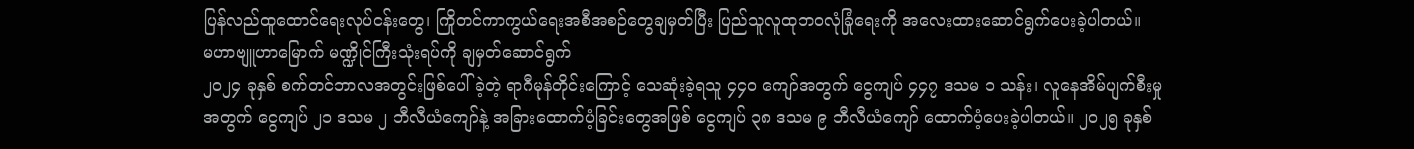ပြန်လည်ထူထောင်ရေးလုပ်ငန်းတွေ၊ ကြိုတင်ကာကွယ်ရေးအစီအစဉ်တွေချမှတ်ပြီး ပြည်သူလူထုဘဝလုံခြုံရေးကို အလေးထားဆောင်ရွက်ပေးခဲ့ပါတယ်။
မဟာဗျူဟာမြောက် မဏ္ဍိုင်ကြီးသုံးရပ်ကို ချမှတ်ဆောင်ရွက်
၂၀၂၄ ခုနှစ် စက်တင်ဘာလအတွင်းဖြစ်ပေါ်ခဲ့တဲ့ ရာဂီမုန်တိုင်းကြောင့် သေဆုံးခဲ့ရသူ ၄၄၀ ကျော်အတွက် ငွေကျပ် ၄၄၇ ဒသမ ၁ သန်း၊ လူနေအိမ်ပျက်စီးမှုအတွက် ငွေကျပ် ၂၁ ဒသမ ၂ ဘီလီယံကျော်နဲ့ အခြားထောက်ပံ့ခြင်းတွေအဖြစ် ငွေကျပ် ၃၈ ဒသမ ၉ ဘီလီယံကျော် ထောက်ပံ့ပေးခဲ့ပါတယ်။ ၂၀၂၅ ခုနှစ်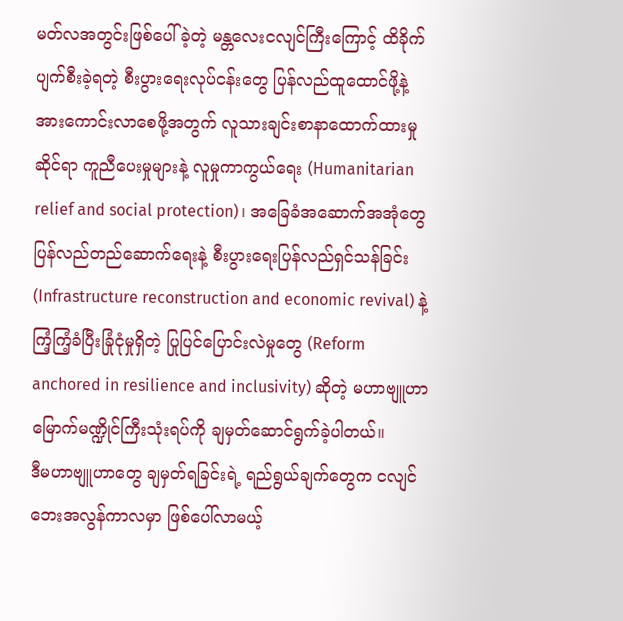မတ်လအတွင်းဖြစ်ပေါ်ခဲ့တဲ့ မန္တလေးငလျင်ကြီးကြောင့် ထိခိုက်ပျက်စီးခဲ့ရတဲ့ စီးပွားရေးလုပ်ငန်းတွေ ပြန်လည်ထူထောင်ဖို့နဲ့ အားကောင်းလာစေဖို့အတွက် လူသားချင်းစာနာထောက်ထားမှုဆိုင်ရာ ကူညီပေးမှုများနဲ့ လူမှုကာကွယ်ရေး (Humanitarian relief and social protection)၊ အခြေခံအဆောက်အအုံတွေ ပြန်လည်တည်ဆောက်ရေးနဲ့ စီးပွားရေးပြန်လည်ရှင်သန်ခြင်း (Infrastructure reconstruction and economic revival) နဲ့ ကြံ့ကြံ့ခံပြီးခြုံငုံမှုရှိတဲ့ ပြုပြင်ပြောင်းလဲမှုတွေ (Reform anchored in resilience and inclusivity) ဆိုတဲ့ မဟာဗျူဟာမြောက်မဏ္ဍိုင်ကြီးသုံးရပ်ကို ချမှတ်ဆောင်ရွက်ခဲ့ပါတယ်။
ဒီမဟာဗျူဟာတွေ ချမှတ်ရခြင်းရဲ့ ရည်ရွယ်ချက်တွေက ငလျင်ဘေးအလွန်ကာလမှာ ဖြစ်ပေါ်လာမယ့်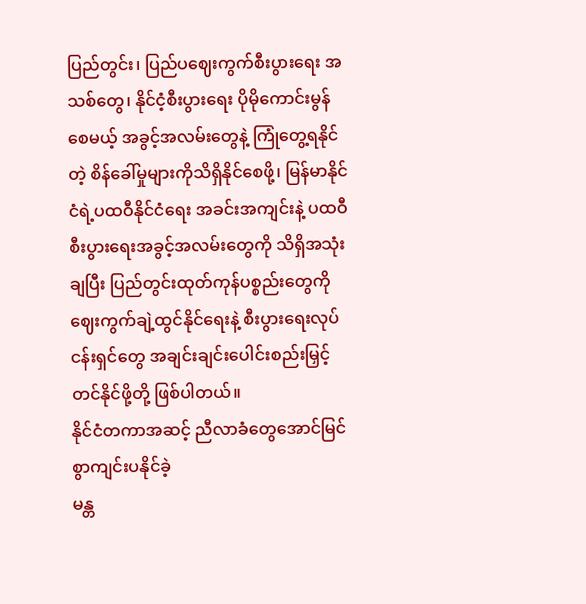ပြည်တွင်း၊ ပြည်ပဈေးကွက်စီးပွားရေး အသစ်တွေ၊ နိုင်ငံ့စီးပွားရေး ပိုမိုကောင်းမွန်စေမယ့် အခွင့်အလမ်းတွေနဲ့ ကြုံတွေ့ရနိုင်တဲ့ စိန်ခေါ်မှုများကိုသိရှိနိုင်စေဖို့၊ မြန်မာနိုင်ငံရဲ့ပထဝီနိုင်ငံရေး အခင်းအကျင်းနဲ့ ပထဝီစီးပွားရေးအခွင့်အလမ်းတွေကို သိရှိအသုံးချပြီး ပြည်တွင်းထုတ်ကုန်ပစ္စည်းတွေကို ဈေးကွက်ချဲ့ထွင်နိုင်ရေးနဲ့ စီးပွားရေးလုပ်ငန်းရှင်တွေ အချင်းချင်းပေါင်းစည်းမြှင့်တင်နိုင်ဖို့တို့ ဖြစ်ပါတယ်။
နိုင်ငံတကာအဆင့် ညီလာခံတွေအောင်မြင်စွာကျင်းပနိုင်ခဲ့
မန္တ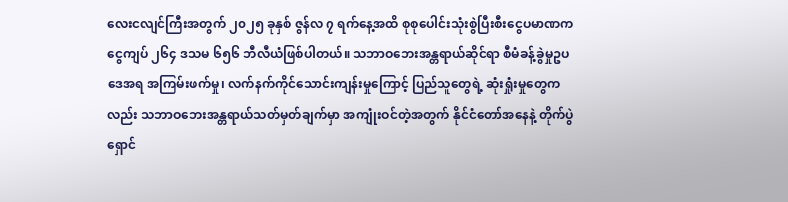လေးငလျင်ကြီးအတွက် ၂၀၂၅ ခုနှစ် ဇွန်လ ၇ ရက်နေ့အထိ စုစုပေါင်းသုံးစွဲပြီးစီးငွေပမာဏက ငွေကျပ် ၂၆၄ ဒသမ ၆၅၆ ဘီလီယံဖြစ်ပါတယ်။ သဘာဝဘေးအန္တရာယ်ဆိုင်ရာ စီမံခန့်ခွဲမှုဥပဒေအရ အကြမ်းဖက်မှု၊ လက်နက်ကိုင်သောင်းကျန်းမှုကြောင့် ပြည်သူတွေရဲ့ ဆုံးရှုံးမှုတွေကလည်း သဘာဝဘေးအန္တရာယ်သတ်မှတ်ချက်မှာ အကျုံးဝင်တဲ့အတွက် နိုင်ငံတော်အနေနဲ့ တိုက်ပွဲရှောင်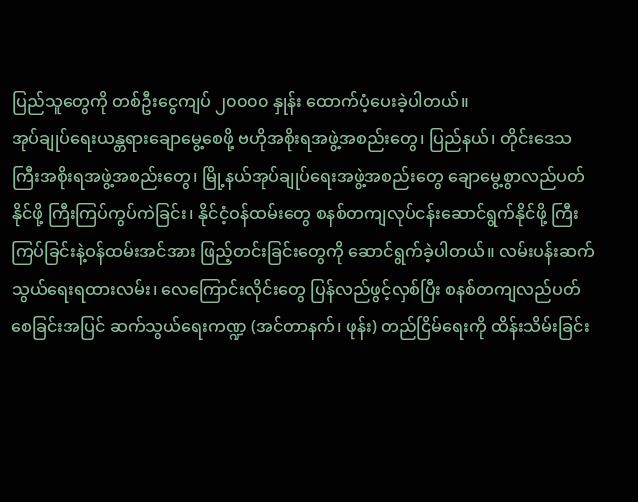ပြည်သူတွေကို တစ်ဦးငွေကျပ် ၂၀၀၀၀ နှုန်း ထောက်ပံ့ပေးခဲ့ပါတယ်။
အုပ်ချုပ်ရေးယန္တရားချောမွေ့စေဖို့ ဗဟိုအစိုးရအဖွဲ့အစည်းတွေ၊ ပြည်နယ်၊ တိုင်းဒေသကြီးအစိုးရအဖွဲ့အစည်းတွေ၊ မြို့နယ်အုပ်ချုပ်ရေးအဖွဲ့အစည်းတွေ ချောမွေ့စွာလည်ပတ်နိုင်ဖို့ ကြီးကြပ်ကွပ်ကဲခြင်း၊ နိုင်ငံ့ဝန်ထမ်းတွေ စနစ်တကျလုပ်ငန်းဆောင်ရွက်နိုင်ဖို့ ကြီးကြပ်ခြင်းနဲ့ဝန်ထမ်းအင်အား ဖြည့်တင်းခြင်းတွေကို ဆောင်ရွက်ခဲ့ပါတယ်။ လမ်းပန်းဆက်သွယ်ရေးရထားလမ်း၊ လေကြောင်းလိုင်းတွေ ပြန်လည်ဖွင့်လှစ်ပြီး စနစ်တကျလည်ပတ်စေခြင်းအပြင် ဆက်သွယ်ရေးကဏ္ဍ (အင်တာနက်၊ ဖုန်း) တည်ငြိမ်ရေးကို ထိန်းသိမ်းခြင်း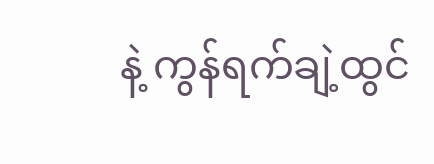နဲ့ ကွန်ရက်ချဲ့ထွင်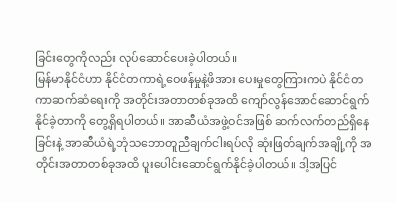ခြင်းတွေကိုလည်း လုပ်ဆောင်ပေးခဲ့ပါတယ်။
မြန်မာနိုင်ငံဟာ နိုင်ငံတကာရဲ့ဝေဖန်မှုနဲ့ဖိအား ပေးမှုတွေကြားကပဲ နိုင်ငံတကာဆက်ဆံရေးကို အတိုင်းအတာတစ်ခုအထိ ကျော်လွန်အောင်ဆောင်ရွက်နိုင်ခဲ့တာကို တွေ့ရှိရပါတယ်။ အာဆီယံအဖွဲ့ဝင်အဖြစ် ဆက်လက်တည်ရှိနေခြင်းနဲ့ အာဆီယံရဲ့ဘုံသဘောတူညီချက်ငါးရပ်လို ဆုံးဖြတ်ချက်အချို့ကို အတိုင်းအတာတစ်ခုအထိ ပူးပေါင်းဆောင်ရွက်နိုင်ခဲ့ပါတယ်။ ဒါ့အပြင်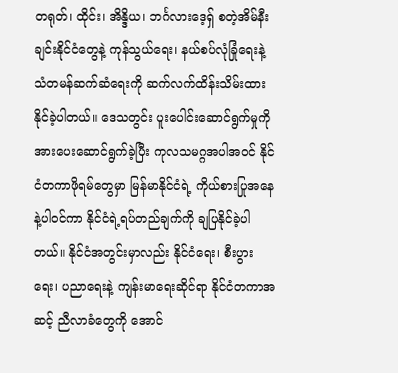တရုတ်၊ ထိုင်း၊ အိန္ဒိယ၊ ဘင်္ဂလားဒေ့ရှ် စတဲ့အိမ်နီးချင်းနိုင်ငံတွေနဲ့ ကုန်သွယ်ရေး၊ နယ်စပ်လုံခြုံရေးနဲ့ သံတမန်ဆက်ဆံရေးကို ဆက်လက်ထိန်းသိမ်းထားနိုင်ခဲ့ပါတယ်။ ဒေသတွင်း ပူးပေါင်းဆောင်ရွက်မှုကို အားပေးဆောင်ရွက်ခဲ့ပြီး ကုလသမဂ္ဂအပါအဝင် နိုင်ငံတကာဖိုရမ်တွေမှာ မြန်မာနိုင်ငံရဲ့ ကိုယ်စားပြုအနေနဲ့ပါဝင်ကာ နိုင်ငံရဲ့ရပ်တည်ချက်ကို ချပြနိုင်ခဲ့ပါတယ်။ နိုင်ငံအတွင်းမှာလည်း နိုင်ငံရေး၊ စီးပွားရေး၊ ပညာရေးနဲ့ ကျန်းမာရေးဆိုင်ရာ နိုင်ငံတကာအဆင့် ညီလာခံတွေကို အောင်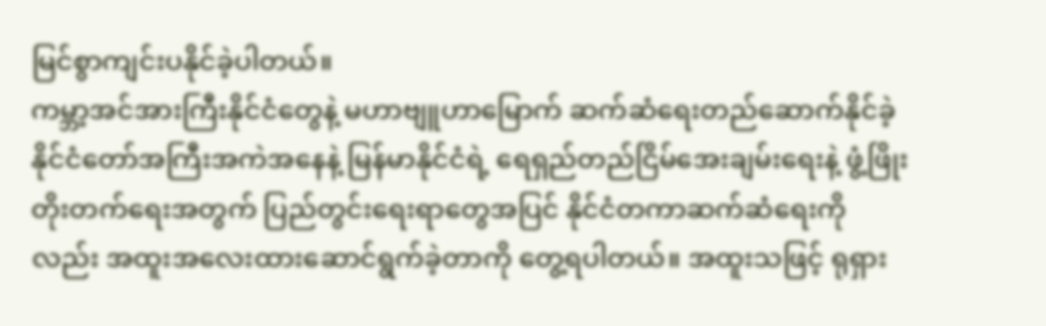မြင်စွာကျင်းပနိုင်ခဲ့ပါတယ်။
ကမ္ဘာ့အင်အားကြီးနိုင်ငံတွေနဲ့ မဟာဗျူဟာမြောက် ဆက်ဆံရေးတည်ဆောက်နိုင်ခဲ့
နိုင်ငံတော်အကြီးအကဲအနေနဲ့ မြန်မာနိုင်ငံရဲ့ ရေရှည်တည်ငြိမ်အေးချမ်းရေးနဲ့ ဖွံ့ဖြိုးတိုးတက်ရေးအတွက် ပြည်တွင်းရေးရာတွေအပြင် နိုင်ငံတကာဆက်ဆံရေးကိုလည်း အထူးအလေးထားဆောင်ရွက်ခဲ့တာကို တွေ့ရပါတယ်။ အထူးသဖြင့် ရုရှား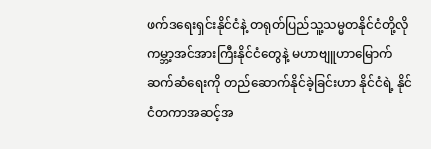ဖက်ဒရေးရှင်းနိုင်ငံနဲ့ တရုတ်ပြည်သူ့သမ္မတနိုင်ငံတို့လို ကမ္ဘာ့အင်အားကြီးနိုင်ငံတွေနဲ့ မဟာဗျူဟာမြောက်ဆက်ဆံရေးကို တည်ဆောက်နိုင်ခဲ့ခြင်းဟာ နိုင်ငံရဲ့ နိုင်ငံတကာအဆင့်အ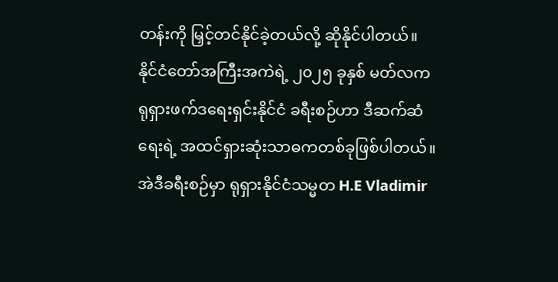တန်းကို မြှင့်တင်နိုင်ခဲ့တယ်လို့ ဆိုနိုင်ပါတယ်။
နိုင်ငံတော်အကြီးအကဲရဲ့ ၂၀၂၅ ခုနှစ် မတ်လက ရုရှားဖက်ဒရေးရှင်းနိုင်ငံ ခရီးစဉ်ဟာ ဒီဆက်ဆံရေးရဲ့ အထင်ရှားဆုံးသာဓကတစ်ခုဖြစ်ပါတယ်။ အဲဒီခရီးစဉ်မှာ ရုရှားနိုင်ငံသမ္မတ H.E Vladimir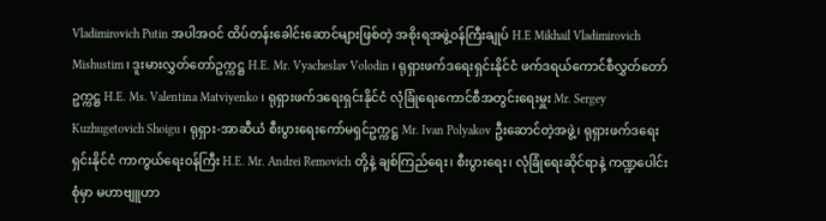Vladimirovich Putin အပါအဝင် ထိပ်တန်းခေါင်းဆောင်များဖြစ်တဲ့ အစိုးရအဖွဲ့ဝန်ကြီးချုပ် H.E Mikhail Vladimirovich Mishustim ၊ ဒူးမားလွှတ်တော်ဥက္ကဋ္ဌ H.E. Mr. Vyacheslav Volodin ၊ ရုရှားဖက်ဒရေးရှင်းနိုင်ငံ ဖက်ဒရယ်ကောင်စီလွှတ်တော်ဥက္ကဋ္ဌ H.E. Ms. Valentina Matviyenko ၊ ရုရှားဖက်ဒရေးရှင်းနိုင်ငံ လုံခြုံရေးကောင်စီအတွင်းရေးမှူး Mr. Sergey Kuzhugetovich Shoigu ၊ ရုရှား-အာဆီယံ စီးပွားရေးကော်မရှင်ဥက္ကဋ္ဌ Mr. Ivan Polyakov ဦးဆောင်တဲ့အဖွဲ့၊ ရုရှားဖက်ဒရေးရှင်းနိုင်ငံ ကာကွယ်ရေးဝန်ကြီး H.E. Mr. Andrei Removich တို့နဲ့ ချစ်ကြည်ရေး၊ စီးပွားရေး၊ လုံခြုံရေးဆိုင်ရာနဲ့ ကဏ္ဍပေါင်းစုံမှာ မဟာဗျူဟာ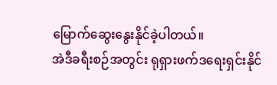မြောက်ဆွေးနွေးနိုင်ခဲ့ပါတယ်။
အဲဒီခရီးစဉ်အတွင်း ရုရှားဖက်ဒရေးရှင်းနိုင်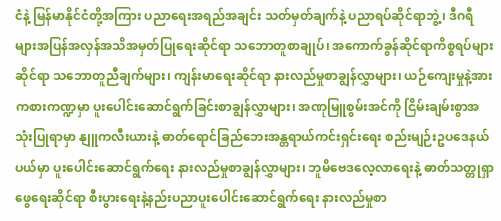ငံနဲ့ မြန်မာနိုင်ငံတို့အကြား ပညာရေးအရည်အချင်း သတ်မှတ်ချက်နဲ့ ပညာရပ်ဆိုင်ရာဘွဲ့၊ ဒီဂရီများအပြန်အလှန်အသိအမှတ်ပြုရေးဆိုင်ရာ သဘောတူစာချုပ်၊ အကောက်ခွန်ဆိုင်ရာကိစ္စရပ်များဆိုင်ရာ သဘောတူညီချက်များ၊ ကျန်းမာရေးဆိုင်ရာ နားလည်မှုစာချွန်လွှာများ၊ ယဉ်ကျေးမှုနဲ့အားကစားကဏ္ဍမှာ ပူးပေါင်းဆောင်ရွက်ခြင်းစာချွန်လွှာများ၊ အဏုမြူစွမ်းအင်ကို ငြိမ်းချမ်းစွာအသုံးပြုရာမှာ နျူကလီးယားနဲ့ ဓာတ်ရောင်ခြည်ဘေးအန္တရာယ်ကင်းရှင်းရေး စည်းမျဉ်းဥပဒေနယ်ပယ်မှာ ပူးပေါင်းဆောင်ရွက်ရေး နားလည်မှုစာချွန်လွှာများ၊ ဘူမိဗေဒလေ့လာရေးနဲ့ ဓာတ်သတ္တုရှာဖွေရေးဆိုင်ရာ စီးပွားရေးနဲ့နည်းပညာပူးပေါင်းဆောင်ရွက်ရေး နားလည်မှုစာ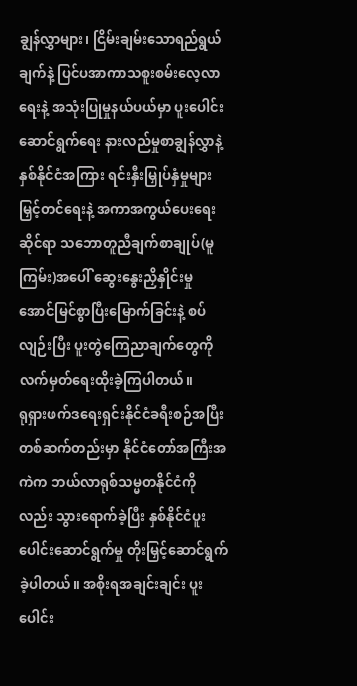ချွန်လွှာများ၊ ငြိမ်းချမ်းသောရည်ရွယ်ချက်နဲ့ ပြင်ပအာကာသစူးစမ်းလေ့လာရေးနဲ့ အသုံးပြုမှုနယ်ပယ်မှာ ပူးပေါင်းဆောင်ရွက်ရေး နားလည်မှုစာချွန်လွှာနဲ့ နှစ်နိုင်ငံအကြား ရင်းနှီးမြှုပ်နှံမှုများမြှင့်တင်ရေးနဲ့ အကာအကွယ်ပေးရေးဆိုင်ရာ သဘောတူညီချက်စာချုပ်(မူကြမ်း)အပေါ် ဆွေးနွေးညှိနှိုင်းမှု အောင်မြင်စွာပြီးမြောက်ခြင်းနဲ့ စပ်လျဉ်းပြီး ပူးတွဲကြေညာချက်တွေကို လက်မှတ်ရေးထိုးခဲ့ကြပါတယ်။
ရုရှားဖက်ဒရေးရှင်းနိုင်ငံခရီးစဉ်အပြီး တစ်ဆက်တည်းမှာ နိုင်ငံတော်အကြီးအကဲက ဘယ်လာရုစ်သမ္မတနိုင်ငံကိုလည်း သွားရောက်ခဲ့ပြီး နှစ်နိုင်ငံပူးပေါင်းဆောင်ရွက်မှု တိုးမြှင့်ဆောင်ရွက်ခဲ့ပါတယ်။ အစိုးရအချင်းချင်း ပူးပေါင်း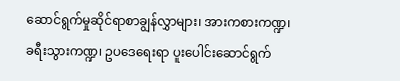ဆောင်ရွက်မှုဆိုင်ရာစာချွန်လွှာများ၊ အားကစားကဏ္ဍ၊ ခရီးသွားကဏ္ဍ၊ ဥပဒေရေးရာ ပူးပေါင်းဆောင်ရွက်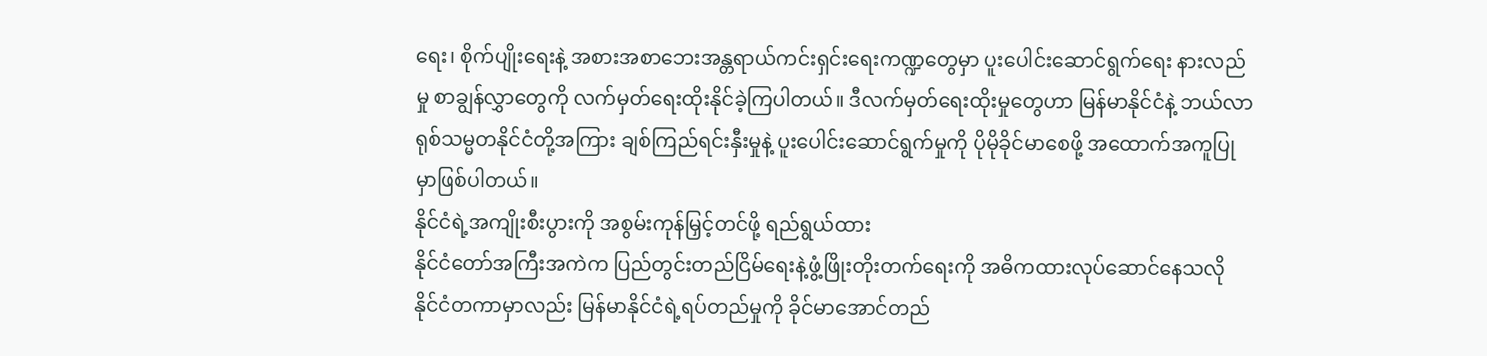ရေး၊ စိုက်ပျိုးရေးနဲ့ အစားအစာဘေးအန္တရာယ်ကင်းရှင်းရေးကဏ္ဍတွေမှာ ပူးပေါင်းဆောင်ရွက်ရေး နားလည်မှု စာချွန်လွှာတွေကို လက်မှတ်ရေးထိုးနိုင်ခဲ့ကြပါတယ်။ ဒီလက်မှတ်ရေးထိုးမှုတွေဟာ မြန်မာနိုင်ငံနဲ့ ဘယ်လာရုစ်သမ္မတနိုင်ငံတို့အကြား ချစ်ကြည်ရင်းနှီးမှုနဲ့ ပူးပေါင်းဆောင်ရွက်မှုကို ပိုမိုခိုင်မာစေဖို့ အထောက်အကူပြုမှာဖြစ်ပါတယ်။
နိုင်ငံရဲ့အကျိုးစီးပွားကို အစွမ်းကုန်မြှင့်တင်ဖို့ ရည်ရွယ်ထား
နိုင်ငံတော်အကြီးအကဲက ပြည်တွင်းတည်ငြိမ်ရေးနဲ့ဖွံ့ဖြိုးတိုးတက်ရေးကို အဓိကထားလုပ်ဆောင်နေသလို နိုင်ငံတကာမှာလည်း မြန်မာနိုင်ငံရဲ့ရပ်တည်မှုကို ခိုင်မာအောင်တည်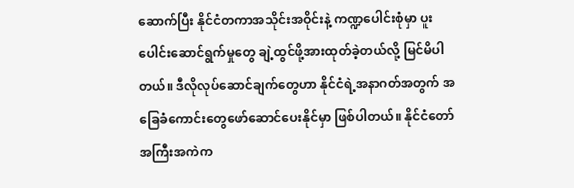ဆောက်ပြီး နိုင်ငံတကာအသိုင်းအဝိုင်းနဲ့ ကဏ္ဍပေါင်းစုံမှာ ပူးပေါင်းဆောင်ရွက်မှုတွေ ချဲ့ထွင်ဖို့အားထုတ်ခဲ့တယ်လို့ မြင်မိပါတယ်။ ဒီလိုလုပ်ဆောင်ချက်တွေဟာ နိုင်ငံရဲ့အနာဂတ်အတွက် အခြေခံကောင်းတွေဖော်ဆောင်ပေးနိုင်မှာ ဖြစ်ပါတယ်။ နိုင်ငံတော်အကြီးအကဲက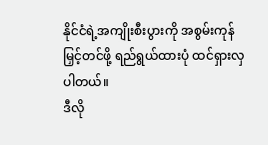နိုင်ငံရဲ့အကျိုးစီးပွားကို အစွမ်းကုန်မြှင့်တင်ဖို့ ရည်ရွယ်ထားပုံ ထင်ရှားလှပါတယ်။
ဒီလို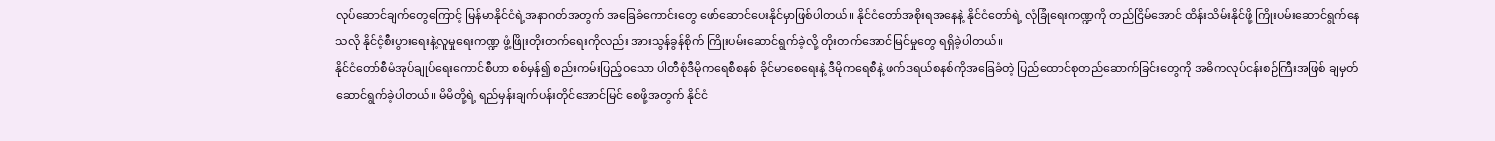လုပ်ဆောင်ချက်တွေကြောင့် မြန်မာနိုင်ငံရဲ့အနာဂတ်အတွက် အခြေခံကောင်းတွေ ဖော်ဆောင်ပေးနိုင်မှာဖြစ်ပါတယ်။ နိုင်ငံတော်အစိုးရအနေနဲ့ နိုင်ငံတော်ရဲ့ လုံခြုံရေးကဏ္ဍကို တည်ငြိမ်အောင် ထိန်းသိမ်းနိုင်ဖို့ ကြိုးပမ်းဆောင်ရွက်နေသလို နိုင်ငံ့စီးပွားရေးနဲ့လူမှုရေးကဏ္ဍ ဖွံ့ဖြိုးတိုးတက်ရေးကိုလည်း အားသွန်ခွန်စိုက် ကြိုးပမ်းဆောင်ရွက်ခဲ့လို့ တိုးတက်အောင်မြင်မှုတွေ ရရှိခဲ့ပါတယ်။
နိုင်ငံတော်စီမံအုပ်ချုပ်ရေးကောင်စီဟာ စစ်မှန်၍ စည်းကမ်းပြည့်ဝသော ပါတီစုံဒီမိုကရေစီစနစ် ခိုင်မာစေရေးနဲ့ ဒီမိုကရေစီနဲ့ ဖက်ဒရယ်စနစ်ကိုအခြေခံတဲ့ ပြည်ထောင်စုတည်ဆောက်ခြင်းတွေကို အဓိကလုပ်ငန်းစဉ်ကြီးအဖြစ် ချမှတ်ဆောင်ရွက်ခဲ့ပါတယ်။ မိမိတို့ရဲ့ ရည်မှန်းချက်ပန်းတိုင်အောင်မြင် စေဖို့အတွက် နိုင်ငံ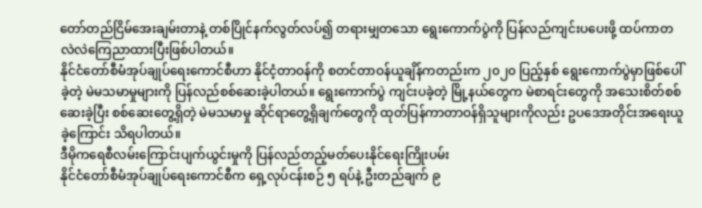တော်တည်ငြိမ်အေးချမ်းတာနဲ့ တစ်ပြိုင်နက်လွတ်လပ်၍ တရားမျှတသော ရွေးကောက်ပွဲကို ပြန်လည်ကျင်းပပေးဖို့ ထပ်ကာတလဲလဲကြေညာထားပြီးဖြစ်ပါတယ်။
နိုင်ငံတော်စီမံအုပ်ချုပ်ရေးကောင်စီဟာ နိုင်ငံ့တာဝန်ကို စတင်တာဝန်ယူချိန်ကတည်းက ၂၀၂၀ ပြည့်နှစ် ရွေးကောက်ပွဲမှာဖြစ်ပေါ်ခဲ့တဲ့ မဲမသမာမှုများကို ပြန်လည်စစ်ဆေးခဲ့ပါတယ်။ ရွေးကောက်ပွဲ ကျင်းပခဲ့တဲ့ မြို့နယ်တွေက မဲစာရင်းတွေကို အသေးစိတ်စစ်ဆေးခဲ့ပြီး စစ်ဆေးတွေ့ရှိတဲ့ မဲမသမာမှု ဆိုင်ရာတွေ့ရှိချက်တွေကို ထုတ်ပြန်ကာတာဝန်ရှိသူများကိုလည်း ဥပဒေအတိုင်းအရေးယူခဲ့ကြောင်း သိရပါတယ်။
ဒီမိုကရေစီလမ်းကြောင်းပျက်ယွင်းမှုကို ပြန်လည်တည့်မတ်ပေးနိုင်ရေးကြိုးပမ်း
နိုင်ငံတော်စီမံအုပ်ချုပ်ရေးကောင်စီက ရှေ့လုပ်ငန်းစဉ် ၅ ရပ်နဲ့ ဦးတည်ချက် ၉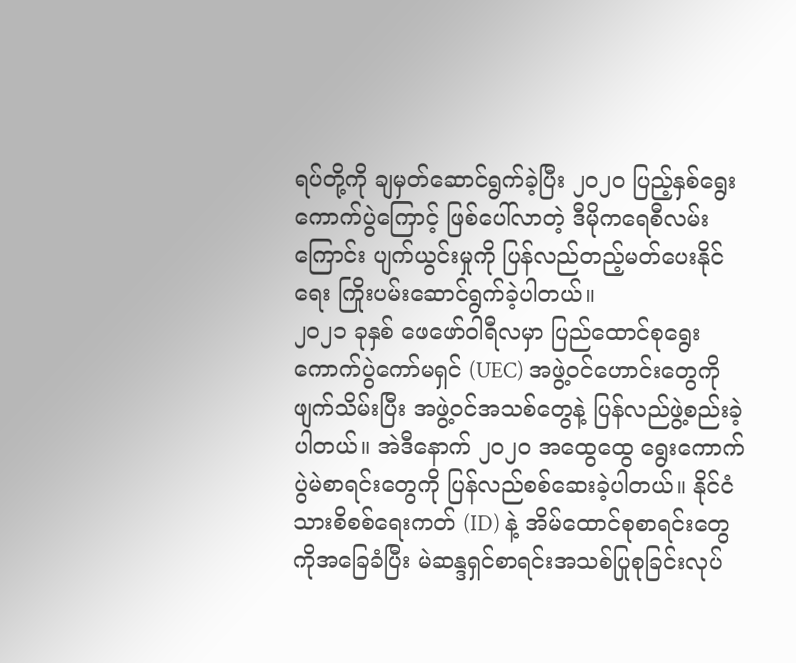ရပ်တို့ကို ချမှတ်ဆောင်ရွက်ခဲ့ပြီး ၂၀၂၀ ပြည့်နှစ်ရွေးကောက်ပွဲကြောင့် ဖြစ်ပေါ်လာတဲ့ ဒီမိုကရေစီလမ်းကြောင်း ပျက်ယွင်းမှုကို ပြန်လည်တည့်မတ်ပေးနိုင်ရေး ကြိုးပမ်းဆောင်ရွက်ခဲ့ပါတယ်။
၂၀၂၁ ခုနှစ် ဖေဖော်ဝါရီလမှာ ပြည်ထောင်စုရွေးကောက်ပွဲကော်မရှင် (UEC) အဖွဲ့ဝင်ဟောင်းတွေကို ဖျက်သိမ်းပြီး အဖွဲ့ဝင်အသစ်တွေနဲ့ ပြန်လည်ဖွဲ့စည်းခဲ့ပါတယ်။ အဲဒီနောက် ၂၀၂၀ အထွေထွေ ရွေးကောက်ပွဲမဲစာရင်းတွေကို ပြန်လည်စစ်ဆေးခဲ့ပါတယ်။ နိုင်ငံသားစိစစ်ရေးကတ် (ID) နဲ့ အိမ်ထောင်စုစာရင်းတွေကိုအခြေခံပြီး မဲဆန္ဒရှင်စာရင်းအသစ်ပြုစုခြင်းလုပ်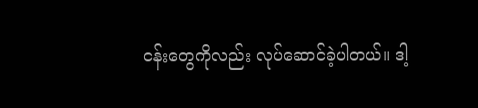ငန်းတွေကိုလည်း လုပ်ဆောင်ခဲ့ပါတယ်။ ဒါ့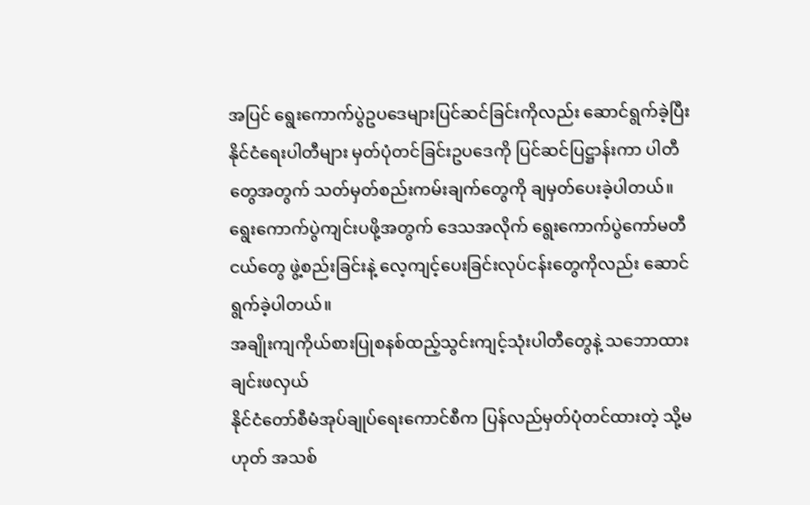အပြင် ရွေးကောက်ပွဲဥပဒေများပြင်ဆင်ခြင်းကိုလည်း ဆောင်ရွက်ခဲ့ပြီး နိုင်ငံရေးပါတီများ မှတ်ပုံတင်ခြင်းဥပဒေကို ပြင်ဆင်ပြဋ္ဌာန်းကာ ပါတီတွေအတွက် သတ်မှတ်စည်းကမ်းချက်တွေကို ချမှတ်ပေးခဲ့ပါတယ်။ ရွေးကောက်ပွဲကျင်းပဖို့အတွက် ဒေသအလိုက် ရွေးကောက်ပွဲကော်မတီငယ်တွေ ဖွဲ့စည်းခြင်းနဲ့ လေ့ကျင့်ပေးခြင်းလုပ်ငန်းတွေကိုလည်း ဆောင်ရွက်ခဲ့ပါတယ်။
အချိုးကျကိုယ်စားပြုစနစ်ထည့်သွင်းကျင့်သုံးပါတီတွေနဲ့ သဘောထားချင်းဖလှယ်
နိုင်ငံတော်စီမံအုပ်ချုပ်ရေးကောင်စီက ပြန်လည်မှတ်ပုံတင်ထားတဲ့ သို့မဟုတ် အသစ်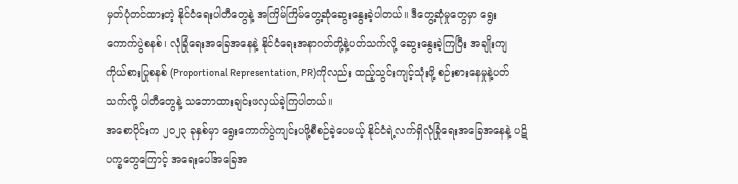မှတ်ပုံတင်ထားတဲ့ နိုင်ငံရေးပါတီတွေနဲ့ အကြိမ်ကြိမ်တွေ့ဆုံဆွေးနွေးခဲ့ပါတယ်။ ဒီတွေ့ဆုံမှုတွေမှာ ရွေးကောက်ပွဲစနစ်၊ လုံခြုံရေးအခြေအနေနဲ့ နိုင်ငံရေးအနာဂတ်တို့နဲ့ပတ်သက်လို့ ဆွေးနွေးခဲ့ကြပြီး အချိုးကျကိုယ်စားပြုစနစ် (Proportional Representation, PR)ကိုလည်း ထည့်သွင်းကျင့်သုံးဖို့ စဉ်းစားနေမှုနဲ့ပတ်သက်လို့ ပါတီတွေနဲ့ သဘောထားချင်းဖလှယ်ခဲ့ကြပါတယ်။
အစောပိုင်းက ၂၀၂၃ ခုနှစ်မှာ ရွေးကောက်ပွဲကျင်းပဖို့စီစဉ်ခဲ့ပေမယ့် နိုင်ငံရဲ့လက်ရှိလုံခြုံရေးအခြေအနေနဲ့ ပဋိပက္ခတွေကြောင့် အရေးပေါ်အခြေအ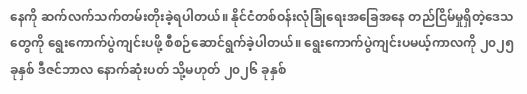နေကို ဆက်လက်သက်တမ်းတိုးခဲ့ရပါတယ်။ နိုင်ငံတစ်ဝန်းလုံခြုံရေးအခြေအနေ တည်ငြိမ်မှုရှိတဲ့ဒေသတွေကို ရွေးကောက်ပွဲကျင်းပဖို့ စီစဉ်ဆောင်ရွက်ခဲ့ပါတယ်။ ရွေးကောက်ပွဲကျင်းပမယ့်ကာလကို ၂၀၂၅ ခုနှစ် ဒီဇင်ဘာလ နောက်ဆုံးပတ် သို့မဟုတ် ၂၀၂၆ ခုနှစ်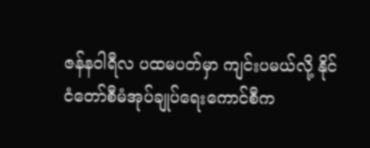ဇန်နဝါရီလ ပထမပတ်မှာ ကျင်းပမယ်လို့ နိုင်ငံတော်စီမံအုပ်ချုပ်ရေးကောင်စီက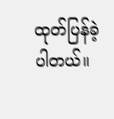ထုတ်ပြန်ခဲ့ပါတယ်။